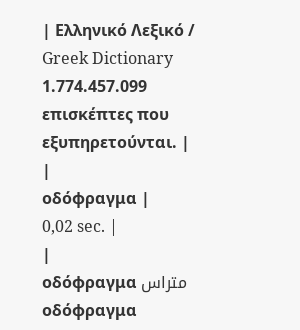| Ελληνικό Λεξικό / Greek Dictionary 1.774.457.099 επισκέπτες που εξυπηρετούνται. |
|
οδόφραγμα |
0,02 sec. |
|
οδόφραγμα متراس οδόφραγμα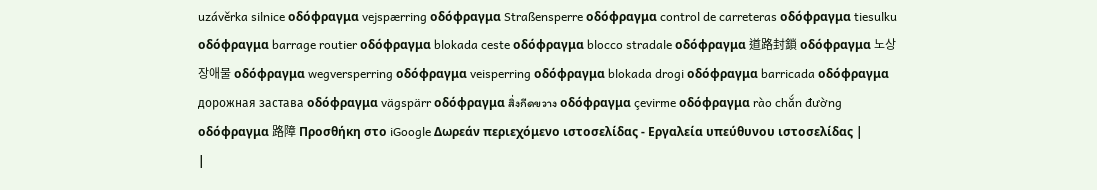uzávěrka silnice οδόφραγμα vejspærring οδόφραγμα Straßensperre οδόφραγμα control de carreteras οδόφραγμα tiesulku οδόφραγμα barrage routier οδόφραγμα blokada ceste οδόφραγμα blocco stradale οδόφραγμα 道路封鎖 οδόφραγμα 노상 장애물 οδόφραγμα wegversperring οδόφραγμα veisperring οδόφραγμα blokada drogi οδόφραγμα barricada οδόφραγμα дорожная застава οδόφραγμα vägspärr οδόφραγμα สิ่งกีดขวาง οδόφραγμα çevirme οδόφραγμα rào chắn đường οδόφραγμα 路障 Προσθήκη στο iGoogle Δωρεάν περιεχόμενο ιστοσελίδας - Εργαλεία υπεύθυνου ιστοσελίδας |
|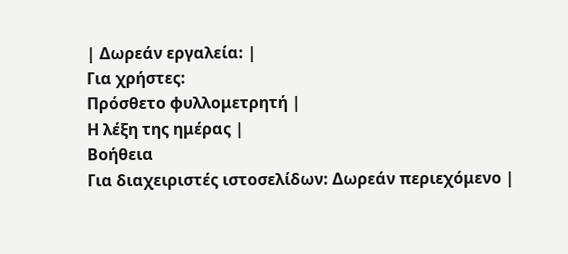| Δωρεάν εργαλεία: |
Για χρήστες:
Πρόσθετο φυλλομετρητή |
Η λέξη της ημέρας |
Βοήθεια
Για διαχειριστές ιστοσελίδων: Δωρεάν περιεχόμενο |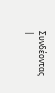Συνδέοντας |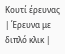Κουτί έρευνας | Έρευνα με διπλό κλικ |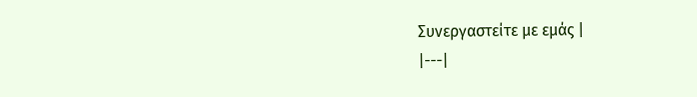Συνεργαστείτε με εμάς |
|---|